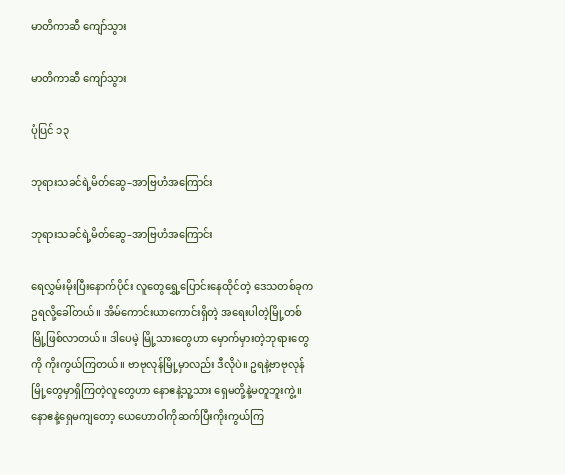မာတိကာဆီ ကျော်သွား

မာတိကာဆီ ကျော်သွား

ပုံပြင် ၁၃

ဘုရားသခင်ရဲ့မိတ်ဆွေ–အာဗြဟံအကြောင်း

ဘုရားသခင်ရဲ့မိတ်ဆွေ–အာဗြဟံအကြောင်း

ရေလွှမ်းမိုးပြီးနောက်ပိုင်း လူတွေရွှေ့ပြောင်းနေထိုင်တဲ့ ဒေသတစ်ခုက ဥရလို့ခေါ်တယ်။ အိမ်ကောင်းယာကောင်းရှိတဲ့ အရေးပါတဲ့မြို့တစ်မြို့ဖြစ်လာတယ်။ ဒါပေမဲ့ မြို့သားတွေဟာ မှောက်မှားတဲ့ဘုရားတွေကို ကိုးကွယ်ကြတယ်။ ဗာဗုလုန်မြို့မှာလည်း ဒီလိုပဲ။ ဥရနဲ့ဗာဗုလုန်မြို့တွေမှာရှိကြတဲ့လူတွေဟာ နောဧနဲ့သူ့သား ရှေမတို့နဲ့မတူဘူးကွဲ့။ နောဧနဲ့ရှေမကျတော့ ယေဟောဝါကိုဆက်ပြီးကိုးကွယ်ကြ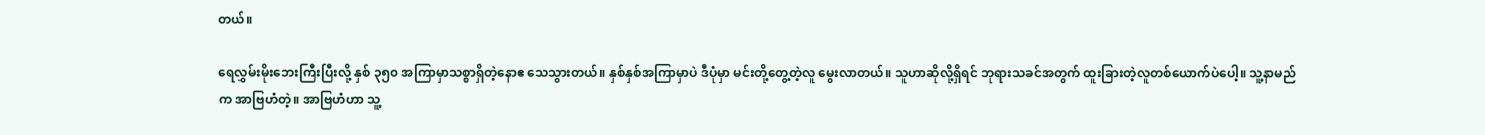တယ်။

ရေလွှမ်းမိုးဘေးကြီးပြီးလို့ နှစ် ၃၅၀ အကြာမှာသစ္စာရှိတဲ့နောဧ သေသွားတယ်။ နှစ်နှစ်အကြာမှာပဲ ဒီပုံမှာ မင်းတို့တွေ့တဲ့လူ မွေးလာတယ်။ သူဟာဆိုလို့ရှိရင် ဘုရားသခင်အတွက် ထူးခြားတဲ့လူတစ်ယောက်ပဲပေါ့။ သူ့နာမည်က အာဗြဟံတဲ့။ အာဗြဟံဟာ သူ့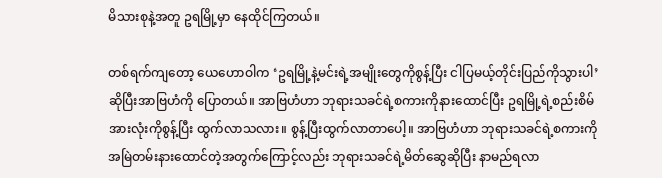မိသားစုနဲ့အတူ ဥရမြို့မှာ နေထိုင်ကြတယ်။

တစ်ရက်ကျတော့ ယေဟောဝါက ‘ဥရမြို့နဲ့မင်းရဲ့အမျိုးတွေကိုစွန့်ပြီး ငါပြမယ့်တိုင်းပြည်ကိုသွားပါ’ ဆိုပြီးအာဗြဟံကို ပြောတယ်။ အာဗြဟံဟာ ဘုရားသခင်ရဲ့စကားကိုနားထောင်ပြီး ဥရမြို့ရဲ့စည်းစိမ်အားလုံးကိုစွန့်ပြီး ထွက်လာသလား။ စွန့်ပြီးထွက်လာတာပေါ့။ အာဗြဟံဟာ ဘုရားသခင်ရဲ့စကားကို အမြဲတမ်းနားထောင်တဲ့အတွက်ကြောင့်လည်း ဘုရားသခင်ရဲ့မိတ်ဆွေဆိုပြီး နာမည်ရလာ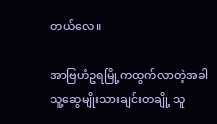တယ်လေ။

အာဗြဟံဥရမြို့ကထွက်လာတဲ့အခါ သူ့ဆွေမျိုးသားချင်းတချို့ သူ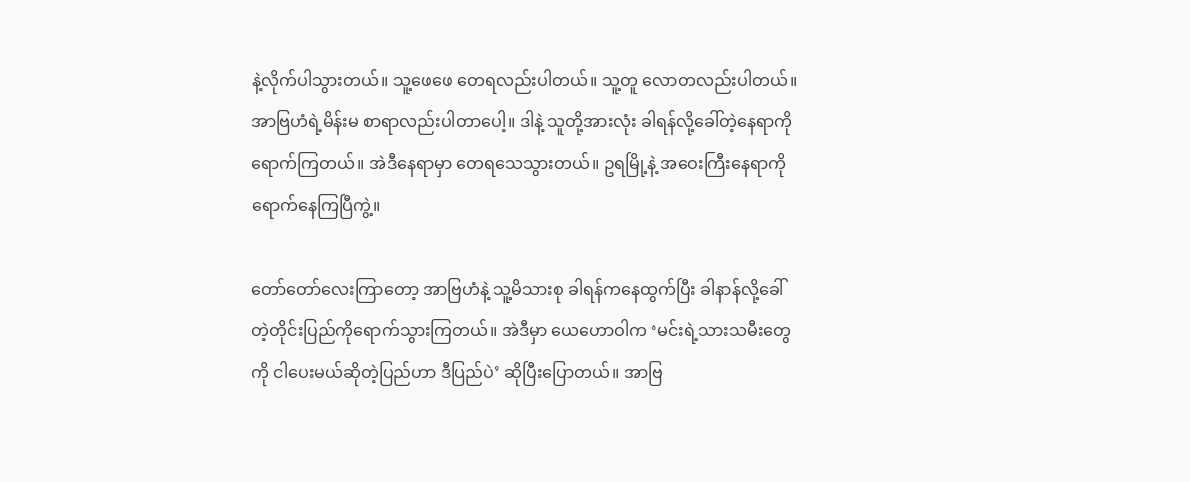နဲ့လိုက်ပါသွားတယ်။ သူ့ဖေဖေ တေရလည်းပါတယ်။ သူ့တူ လောတလည်းပါတယ်။ အာဗြဟံရဲ့မိန်းမ စာရာလည်းပါတာပေါ့။ ဒါနဲ့ သူတို့အားလုံး ခါရန်လို့ခေါ်တဲ့နေရာကို ရောက်ကြတယ်။ အဲဒီနေရာမှာ တေရသေသွားတယ်။ ဥရမြို့နဲ့ အဝေးကြီးနေရာကို ရောက်နေကြပြီကွဲ့။

တော်တော်လေးကြာတော့ အာဗြဟံနဲ့ သူ့မိသားစု ခါရန်ကနေထွက်ပြီး ခါနာန်လို့ခေါ်တဲ့တိုင်းပြည်ကိုရောက်သွားကြတယ်။ အဲဒီမှာ ယေဟောဝါက ‘မင်းရဲ့သားသမီးတွေကို ငါပေးမယ်ဆိုတဲ့ပြည်ဟာ ဒီပြည်ပဲ’ ဆိုပြီးပြောတယ်။ အာဗြ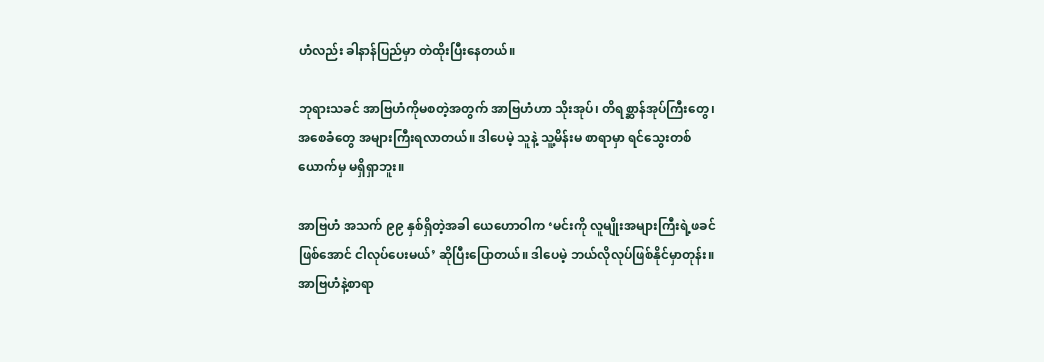ဟံလည်း ခါနာန်ပြည်မှာ တဲထိုးပြီးနေတယ်။

ဘုရားသခင် အာဗြဟံကိုမစတဲ့အတွက် အာဗြဟံဟာ သိုးအုပ်၊ တိရစ္ဆာန်အုပ်ကြီးတွေ၊ အစေခံတွေ အများကြီးရလာတယ်။ ဒါပေမဲ့ သူနဲ့ သူ့မိန်းမ စာရာမှာ ရင်သွေးတစ်ယောက်မှ မရှိရှာဘူး။

အာဗြဟံ အသက် ၉၉ နှစ်ရှိတဲ့အခါ ယေဟောဝါက ‘မင်းကို လူမျိုးအများကြီးရဲ့ဖခင်ဖြစ်အောင် ငါလုပ်ပေးမယ်’ ဆိုပြီးပြောတယ်။ ဒါပေမဲ့ ဘယ်လိုလုပ်ဖြစ်နိုင်မှာတုန်း။ အာဗြဟံနဲ့စာရာ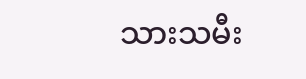သားသမီး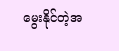မွေးနိုင်တဲ့အ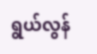ရွယ်လွန်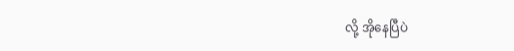လို့ အိုနေပြီပဲ